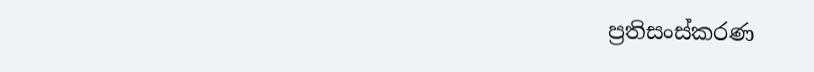ප්‍රතිසංස්කරණ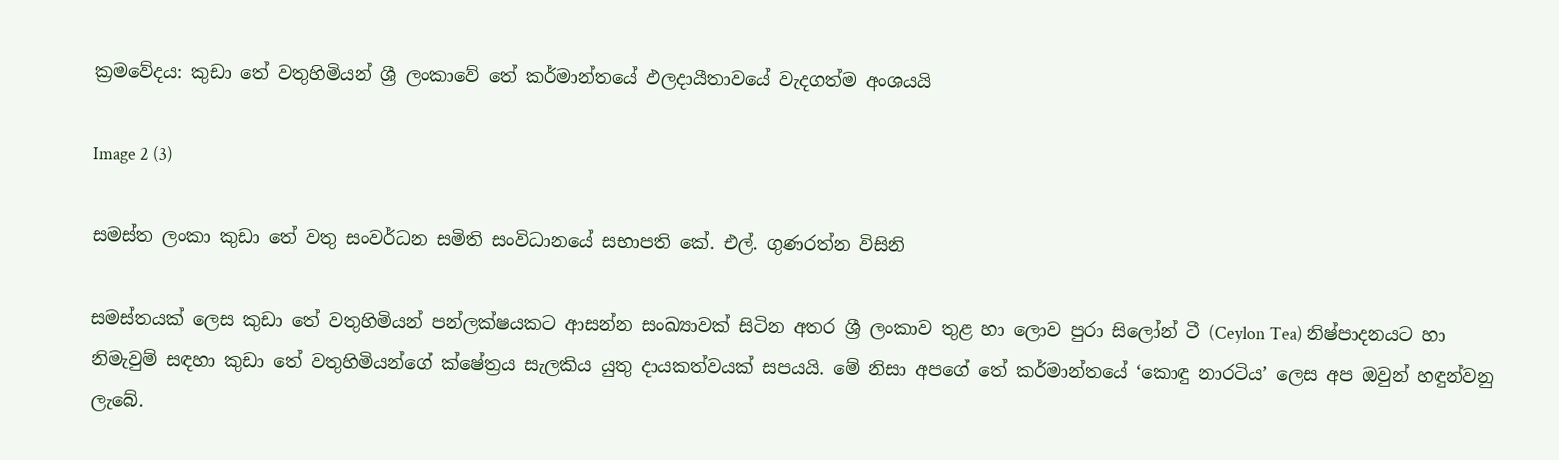ක්‍රමවේදය: කුඩා තේ වතුහිමියන් ශ්‍රී ලංකාවේ තේ කර්මාන්තයේ ඵලදායීතාවයේ වැදගත්ම අංශයයි

Image 2 (3)

සමස්ත ලංකා කුඩා තේ වතු සංවර්ධන සමිති සංවිධානයේ සභාපති කේ. එල්. ගුණරත්න විසිනි

සමස්තයක් ලෙස කුඩා තේ වතුහිමියන් පන්ලක්ෂයකට ආසන්න සංඛ්‍යාවක් සිටින අතර ශ්‍රී ලංකාව තුළ හා ලොව පුරා සිලෝන් ටී (Ceylon Tea) නිෂ්පාදනයට හා නිමැවුම් සඳහා කුඩා තේ වතුහිමියන්ගේ ක්ෂේත්‍රය සැලකිය යුතු දායකත්වයක් සපයයි. මේ නිසා අපගේ තේ කර්මාන්තයේ ‘කොඳු නාරටිය’ ලෙස අප ඔවුන් හඳුන්වනු ලැබේ.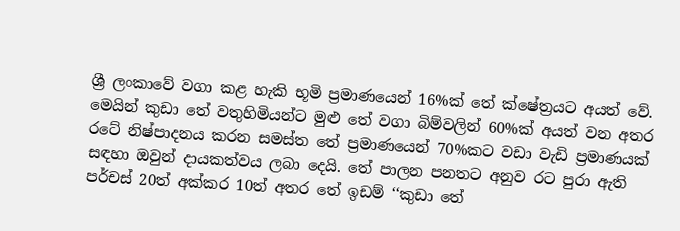ශ්‍රී ලංකාවේ වගා කළ හැකි භූමි ප්‍රමාණයෙන් 16%ක් තේ ක්ෂේත්‍රයට අයත් වේ. මෙයින් කුඩා තේ වතුහිමියන්ට මුළු තේ වගා බිම්වලින් 60%ක් අයත් වන අතර රටේ නිෂ්පාදනය කරන සමස්ත තේ ප්‍රමාණයෙන් 70%කට වඩා වැඩි ප්‍රමාණයක් සඳහා ඔවුන් දායකත්වය ලබා දෙයි. තේ පාලන පනතට අනුව රට පුරා ඇති පර්චස් 20ත් අක්කර 10ත් අතර තේ ඉඩම් ‘‘කුඩා තේ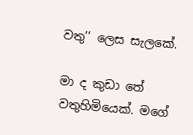වතු’’ ලෙස සැලකේ.

මා ද කුඩා තේ වතුහිමියෙක්. මගේ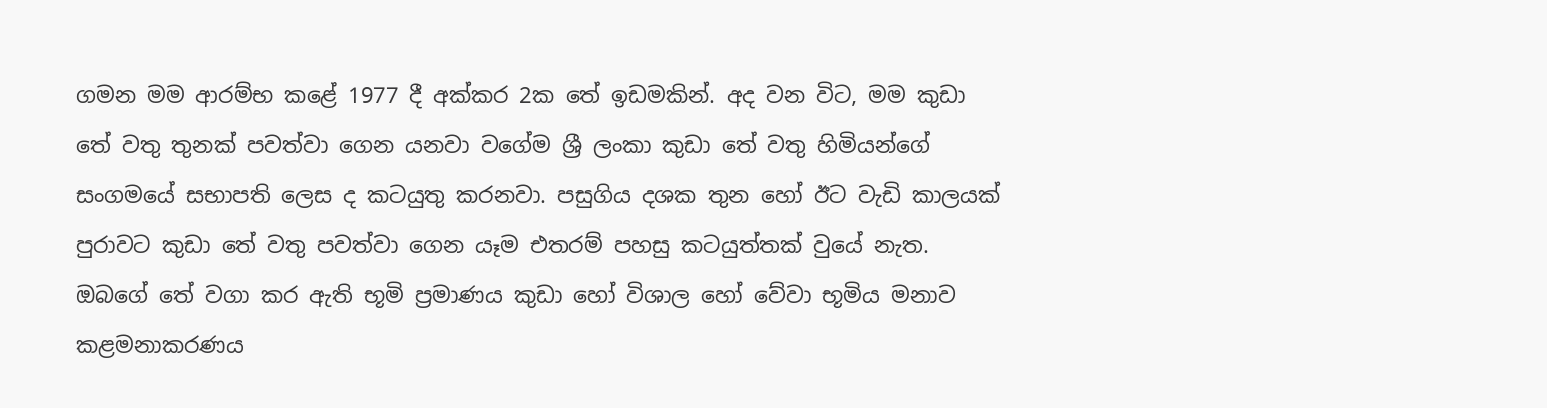ගමන මම ආරම්භ කළේ 1977 දී අක්කර 2ක තේ ඉඩමකින්. අද වන විට, මම කුඩා තේ වතු තුනක් පවත්වා ගෙන යනවා වගේම ශ්‍රී ලංකා කුඩා තේ වතු හිමියන්ගේ සංගමයේ සභාපති ලෙස ද කටයුතු කරනවා. පසුගිය දශක තුන හෝ ඊට වැඩි කාලයක් පුරාවට කුඩා තේ වතු පවත්වා ගෙන යෑම එතරම් පහසු කටයුත්තක් වුයේ නැත. ඔබගේ තේ වගා කර ඇති භූමි ප්‍රමාණය කුඩා හෝ විශාල හෝ වේවා භූමිය මනාව කළමනාකරණය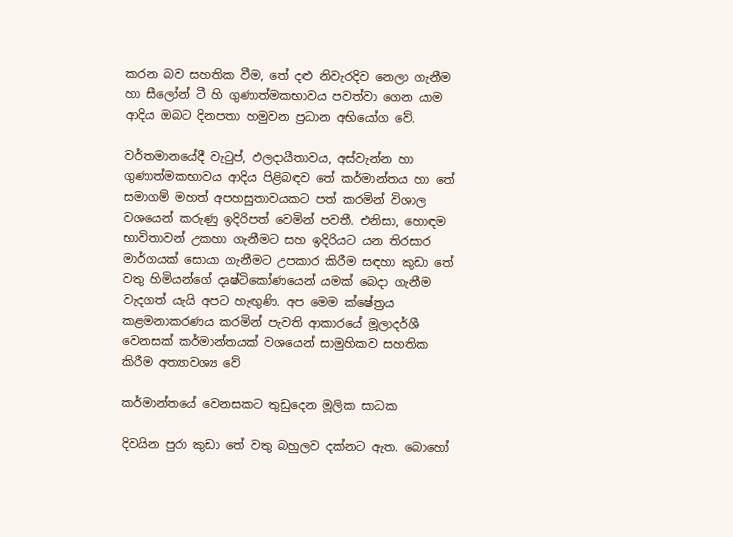කරන බව සහතික වීම, තේ දළු නිවැරදිව නෙලා ගැනීම හා සීලෝන් ටී හි ගුණාත්මකභාවය පවත්වා ගෙන යාම ආදිය ඔබට දිනපතා හමුවන ප්‍රධාන අභියෝග වේ.

වර්තමානයේදී වැටුප්, ඵලදායීතාවය, අස්වැන්න හා ගුණාත්මකභාවය ආදිය පිළිබඳව තේ කර්මාන්තය හා තේ සමාගම් මහත් අපහසුතාවයකට පත් කරමින් විශාල වශයෙන් කරුණු ඉදිරිපත් වෙමින් පවතී. එනිසා, හොඳම භාවිතාවන් උකහා ගැනීමට සහ ඉදිරියට යන තිරසාර මාර්ගයක් සොයා ගැනීමට උපකාර කිරීම සඳහා කුඩා තේ වතු හිමියන්ගේ දෘෂ්ටිකෝණයෙන් යමක් බෙදා ගැනීම වැදගත් යැයි අපට හැඟුණි. අප මෙම ක්ෂේත්‍රය කළමනාකරණය කරමින් පැවති ආකාරයේ මූලාදර්ශී වෙනසක් කර්මාන්තයක් වශයෙන් සාමුහිකව සහතික කිරීම අත්‍යාවශ්‍ය වේ

කර්මාන්තයේ වෙනසකට තුඩුදෙන මූලික සාධක

දිවයින පුරා කුඩා තේ වතු බහුලව දක්නට ඇත. බොහෝ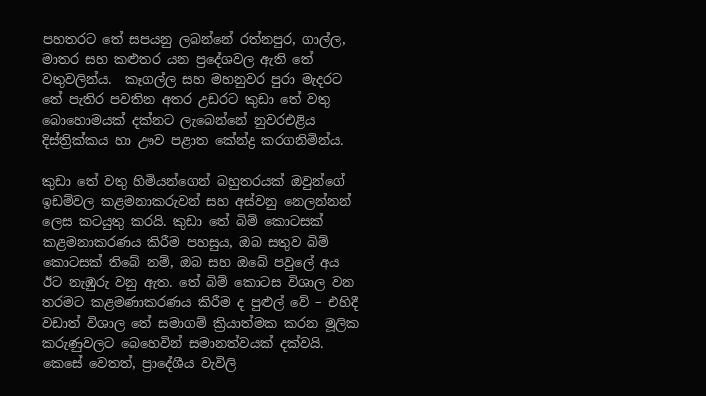පහතරට තේ සපයනු ලබන්නේ රත්නපුර, ගාල්ල, මාතර සහ කළුතර යන ප්‍රදේශවල ඇති තේ වතුවලින්ය.  කෑගල්ල සහ මහනුවර පුරා මැදරට තේ පැතිර පවතින අතර උඩරට කුඩා තේ වතු බොහොමයක් දක්නට ලැබෙන්නේ නුවරඑළිය දිස්ත්‍රික්කය හා ඌව පළාත කේන්ද්‍ර කරගනිමින්ය.

කුඩා තේ වතු හිමියන්ගෙන් බහුතරයක් ඔවුන්ගේ ඉඩම්වල කළමනාකරුවන් සහ අස්වනු නෙලන්නන් ලෙස කටයුතු කරයි. කුඩා තේ බිම් කොටසක් කළමනාකරණය කිරීම පහසුය, ඔබ සතුව බිම් කොටසක් තිබේ නම්, ඔබ සහ ඔබේ පවුලේ අය ඊට නැඹුරු වනු ඇත. තේ බිම් කොටස විශාල වන තරමට කළමණාකරණය කිරීම ද පුළුල් වේ – එහිදී වඩාත් විශාල තේ සමාගම් ක්‍රියාත්මක කරන මූලික කරුණුවලට බෙහෙවින් සමානත්වයක් දක්වයි. කෙසේ වෙතත්, ප්‍රාදේශීය වැවිලි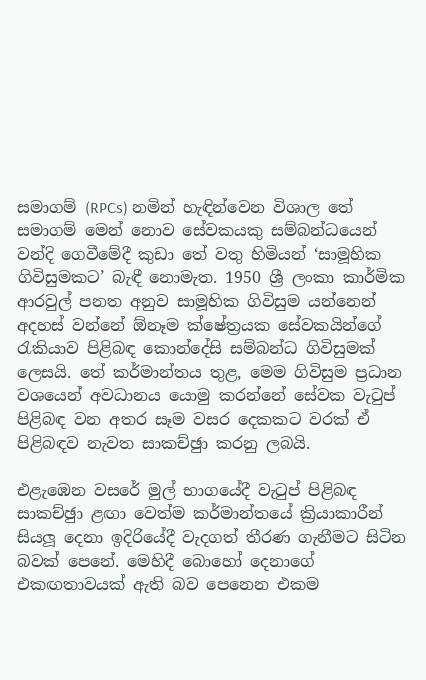සමාගම් (RPCs) නමින් හැඳින්වෙන විශාල තේ සමාගම් මෙන් නොව සේවකයකු සම්බන්ධයෙන් වන්දි ගෙවීමේදී කුඩා තේ වතු හිමියන් ‘සාමූහික ගිවිසුමකට’ බැඳී නොමැත. 1950 ශ්‍රී ලංකා කාර්මික ආරවුල් පනත අනුව සාමූහික ගිවිසුම යන්නෙන් අදහස් වන්නේ ඕනෑම ක්ෂේත්‍රයක සේවකයින්ගේ රැකියාව පිළිබඳ කොන්දේසි සම්බන්ධ ගිවිසුමක් ලෙසයි. තේ කර්මාන්තය තුළ, මෙම ගිවිසුම ප්‍රධාන වශයෙන් අවධානය යොමු කරන්නේ සේවක වැටුප් පිළිබඳ වන අතර සෑම වසර දෙකකට වරක් ඒ පිළිබඳව නැවත සාකච්ඡුා කරනු ලබයි.

එළැඹෙන වසරේ මුල් භාගයේදී වැටුප් පිළිබඳ සාකච්ඡුා ළඟා වෙත්ම කර්මාන්තයේ ක්‍රියාකාරීන් සියලූ දෙනා ඉදිරියේදී වැදගත් තීරණ ගැනීමට සිටින බවක් පෙනේ. මෙහිදී බොහෝ දෙනාගේ එකඟතාවයක් ඇති බව පෙනෙන එකම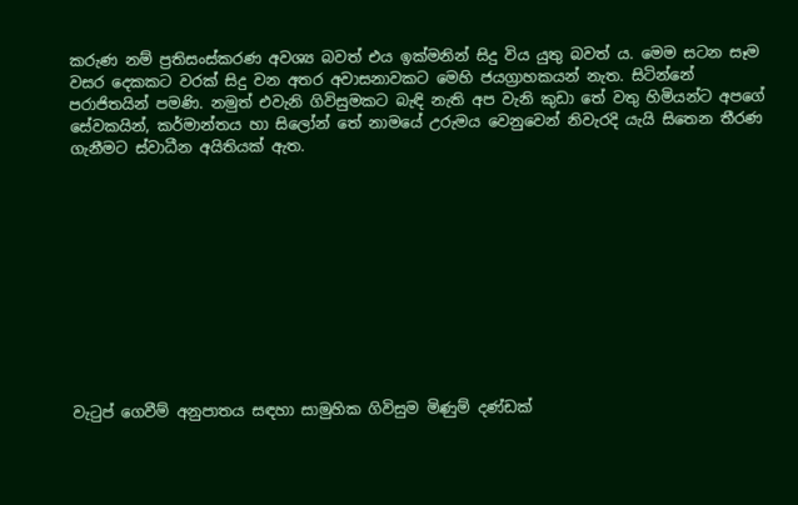කරුණ නම් ප්‍රතිසංස්කරණ අවශ්‍ය බවත් එය ඉක්මනින් සිදු විය යුතු බවත් ය. මෙම සටන සෑම වසර දෙකකට වරක් සිදු වන අතර අවාසනාවකට මෙහි ජයග්‍රාහකයන් නැත. සිටින්නේ පරාජිතයින් පමණි. නමුත් එවැනි ගිවිසුමකට බැඳි නැති අප වැනි කුඩා තේ වතු හිමියන්ට අපගේ සේවකයින්, කර්මාන්තය හා සිලෝන් තේ නාමයේ උරුමය වෙනුවෙන් නිවැරදි යැයි සිතෙන තීරණ ගැනීමට ස්වාධීන අයිතියක් ඇත.











වැටුප් ගෙවීම් අනුපාතය සඳහා සාමුහික ගිවිසුම මිණුම් දණ්ඩක්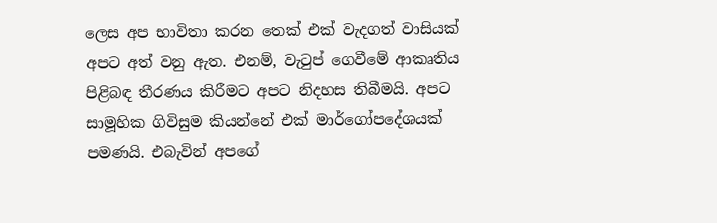ලෙස අප භාවිතා කරන තෙක් එක් වැදගත් වාසියක් අපට අත් වනු ඇත. එනම්, වැටුප් ගෙවීමේ ආකෘතිය පිළිබඳ තීරණය කිරීමට අපට නිදහස තිබීමයි. අපට සාමූහික ගිවිසුම කියන්නේ එක් මාර්ගෝපදේශයක් පමණයි. එබැවින් අපගේ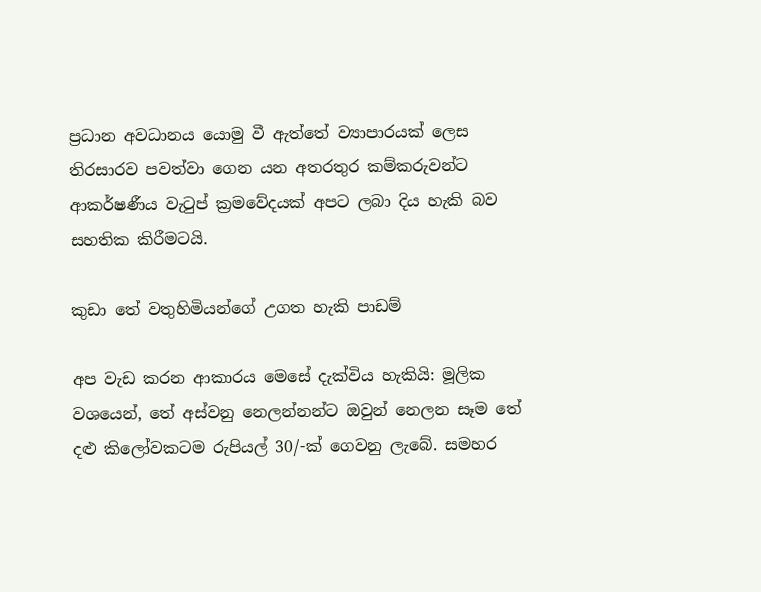ප්‍රධාන අවධානය යොමු වී ඇත්තේ ව්‍යාපාරයක් ලෙස තිරසාරව පවත්වා ගෙන යන අතරතුර කම්කරුවන්ට ආකර්ෂණීය වැටුප් ක්‍රමවේදයක් අපට ලබා දිය හැකි බව සහතික කිරීමටයි.

කුඩා තේ වතුහිමියන්ගේ උගත හැකි පාඩම්

අප වැඩ කරන ආකාරය මෙසේ දැක්විය හැකියි: මූලික වශයෙන්, තේ අස්වනු නෙලන්නන්ට ඔවුන් නෙලන සෑම තේ දළු කිලෝවකටම රුපියල් 30/-ක් ගෙවනු ලැබේ. සමහර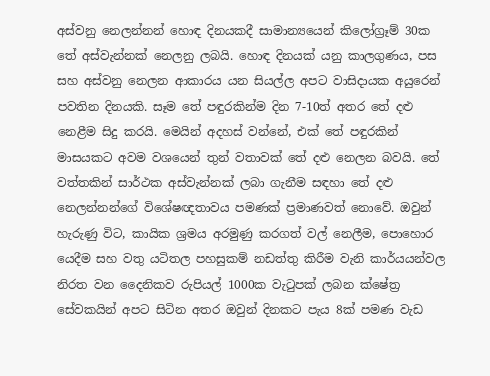අස්වනු නෙලන්නන් හොඳ දිනයකදී සාමාන්‍යයෙන් කිලෝග්‍රෑම් 30ක තේ අස්වැන්නක් නෙලනු ලබයි. හොඳ දිනයක් යනු කාලගුණය, පස සහ අස්වනු නෙලන ආකාරය යන සියල්ල අපට වාසිදායක අයුරෙන් පවතින දිනයකි. සෑම තේ පඳුරකින්ම දින 7-10ත් අතර තේ දළු නෙළීම සිදු කරයි. මෙයින් අදහස් වන්නේ, එක් තේ පඳුරකින් මාසයකට අවම වශයෙන් තුන් වතාවක් තේ දළු නෙලන බවයි. තේ වත්තකින් සාර්ථක අස්වැන්නක් ලබා ගැනීම සඳහා තේ දළු නෙලන්නන්ගේ විශේෂඥතාවය පමණක් ප්‍රමාණවත් නොවේ. ඔවුන් හැරුණු විට, කායික ශ්‍රමය අරමුණු කරගත් වල් නෙලීම, පොහොර යෙදීම සහ වතු යටිතල පහසුකම් නඩත්තු කිරීම වැනි කාර්යයන්වල නිරත වන දෛනිකව රුපියල් 1000ක වැටුපක් ලබන ක්ෂේත්‍ර සේවකයින් අපට සිටින අතර ඔවුන් දිනකට පැය 8ක් පමණ වැඩ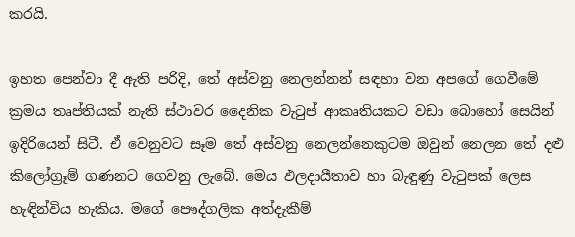කරයි.

ඉහත පෙන්වා දී ඇති පරිදි, තේ අස්වනු නෙලන්නන් සඳහා වන අපගේ ගෙවීමේ ක්‍රමය තෘප්තියක් නැති ස්ථාවර දෛනික වැටුප් ආකෘතියකට වඩා බොහෝ සෙයින් ඉදිරියෙන් සිටී. ඒ වෙනුවට සෑම තේ අස්වනු නෙලන්නෙකුටම ඔවුන් නෙලන තේ දළු කිලෝග්‍රෑම් ගණනට ගෙවනු ලැබේ. මෙය ඵලදායීතාව හා බැඳුණු වැටුපක් ලෙස හැඳින්විය හැකිය. මගේ පෞද්ගලික අත්දැකීම්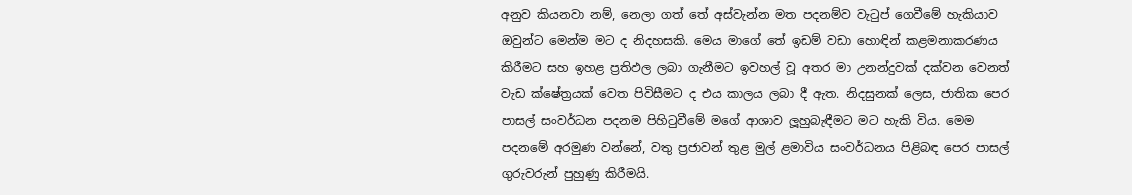අනුව කියනවා නම්, නෙලා ගත් තේ අස්වැන්න මත පදනම්ව වැටුප් ගෙවීමේ හැකියාව ඔවුන්ට මෙන්ම මට ද නිදහසකි. මෙය මාගේ තේ ඉඩම් වඩා හොඳින් කළමනාකරණය කිරීමට සහ ඉහළ ප්‍රතිඵල ලබා ගැනීමට ඉවහල් වූ අතර මා උනන්දුවක් දක්වන වෙනත් වැඩ ක්ෂේත්‍රයක් වෙත පිවිසීමට ද එය කාලය ලබා දී ඇත. නිදසුනක් ලෙස, ජාතික පෙර පාසල් සංවර්ධන පදනම පිහිටුවීමේ මගේ ආශාව ලූහුබැඳීමට මට හැකි විය. මෙම පදනමේ අරමුණ වන්නේ, වතු ප්‍රජාවන් තුළ මුල් ළමාවිය සංවර්ධනය පිළිබඳ පෙර පාසල් ගුරුවරුන් පුහුණු කිරීමයි.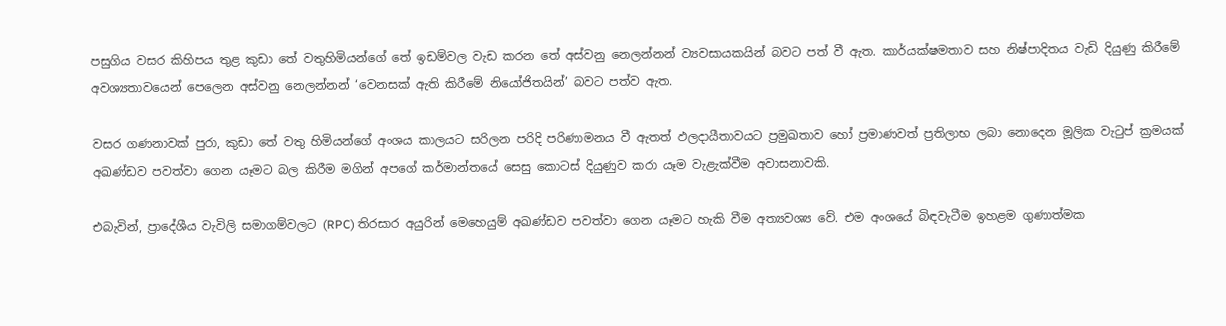පසුගිය වසර කිහිපය තුළ කුඩා තේ වතුහිමියන්ගේ තේ ඉඩම්වල වැඩ කරන තේ අස්වනු නෙලන්නන් ව්‍යවසායකයින් බවට පත් වී ඇත. කාර්යක්ෂමතාව සහ නිෂ්පාදිතය වැඩි දියුණු කිරීමේ අවශ්‍යතාවයෙන් පෙලෙන අස්වනු නෙලන්නන් ‘වෙනසක් ඇති කිරීමේ නියෝජිතයින්’ බවට පත්ව ඇත.

වසර ගණනාවක් පුරා, කුඩා තේ වතු හිමියන්ගේ අංශය කාලයට සරිලන පරිදි පරිණාමනය වී ඇතත් ඵලදායීතාවයට ප්‍රමුඛතාව හෝ ප්‍රමාණවත් ප්‍රතිලාභ ලබා නොදෙන මූලික වැටුප් ක්‍රමයක් අඛණ්ඩව පවත්වා ගෙන යෑමට බල කිරීම මගින් අපගේ කර්මාන්තයේ සෙසු කොටස් දියුණුව කරා යෑම වැළැක්වීම අවාසනාවකි.

එබැවින්, ප්‍රාදේශීය වැවිලි සමාගම්වලට (RPC) තිරසාර අයුරින් මෙහෙයුම් අඛණ්ඩව පවත්වා ගෙන යෑමට හැකි වීම අත්‍යවශ්‍ය වේ. එම අංශයේ බිඳවැටීම ඉහළම ගුණාත්මක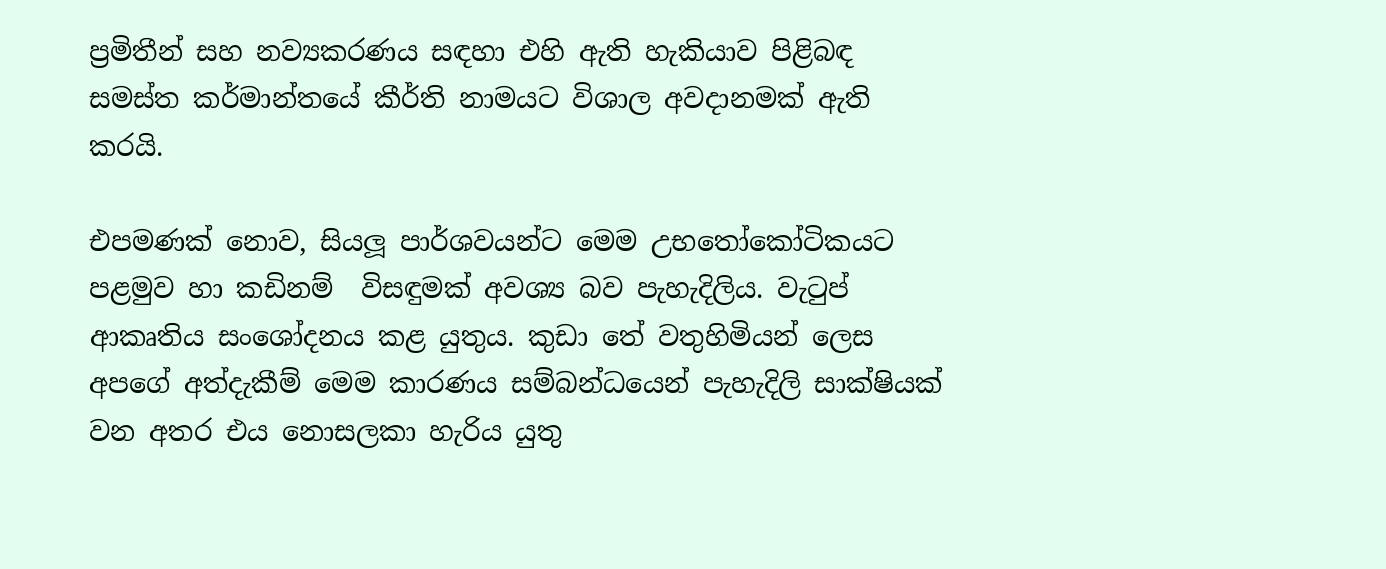ප්‍රමිතීන් සහ නව්‍යකරණය සඳහා එහි ඇති හැකියාව පිළිබඳ සමස්ත කර්මාන්තයේ කීර්ති නාමයට විශාල අවදානමක් ඇති කරයි.

එපමණක් නොව, සියලූ පාර්ශවයන්ට මෙම උභතෝකෝටිකයට පළමුව හා කඩිනම්  විසඳුමක් අවශ්‍ය බව පැහැදිලිය. වැටුප් ආකෘතිය සංශෝදනය කළ යුතුය. කුඩා තේ වතුහිමියන් ලෙස අපගේ අත්දැකීම් මෙම කාරණය සම්බන්ධයෙන් පැහැදිලි සාක්ෂියක් වන අතර එය නොසලකා හැරිය යුතු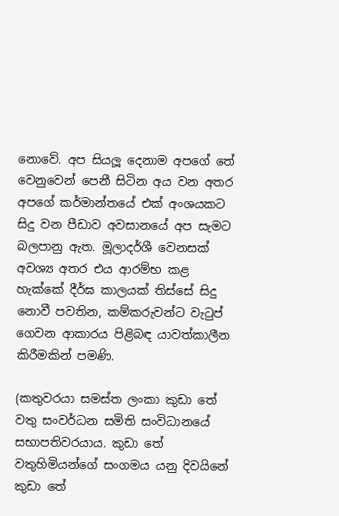නොවේ. අප සියලූ දෙනාම අපගේ තේ වෙනුවෙන් පෙනී සිටින අය වන අතර අපගේ කර්මාන්තයේ එක් අංශයකට සිදු වන පීඩාව අවසානයේ අප සැමට බලපානු ඇත. මූලාදර්ශී වෙනසක් අවශ්‍ය අතර එය ආරම්භ කළ හැක්කේ දීර්ඝ කාලයක් තිස්සේ සිදු නොවී පවතින, කම්කරුවන්ට වැටුප් ගෙවන ආකාරය පිළිබඳ යාවත්කාලීන කිරීමකින් පමණි.

(කතුවරයා සමස්ත ලංකා කුඩා තේ වතු සංවර්ධන සමිති සංවිධානයේ සභාපතිවරයාය. කුඩා තේ වතුහිමියන්ගේ සංගමය යනු දිවයිනේ කුඩා තේ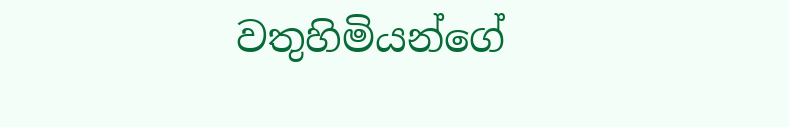වතුහිමියන්ගේ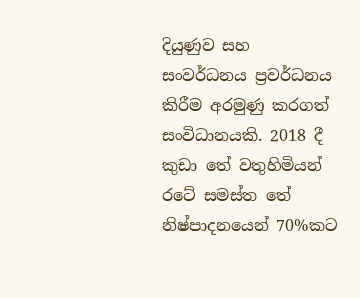දියුණුව සහ සංවර්ධනය ප්‍රවර්ධනය කිරීම අරමුණු කරගත් සංවිධානයකි. 2018 දී කුඩා තේ වතුහිමියන් රටේ සමස්ත තේ නිෂ්පාදනයෙන් 70%කට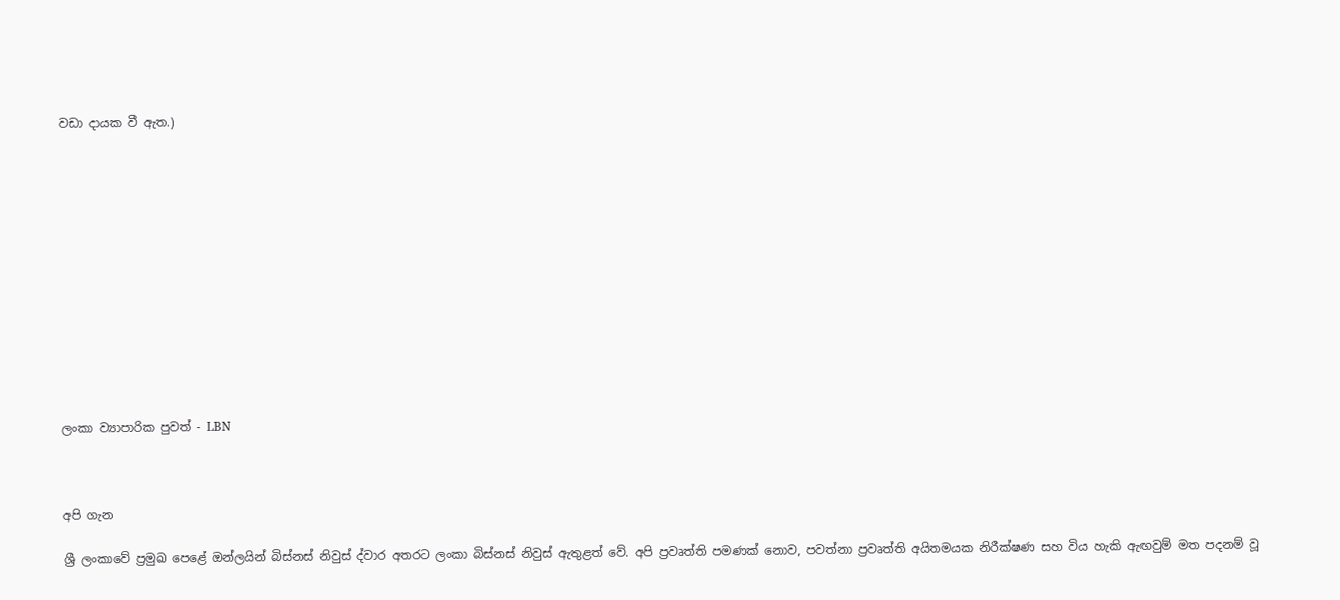වඩා දායක වී ඇත.)













ලංකා ව්‍යාපාරික පුවත් - LBN



අපි ගැන

ශ්‍රී ලංකාවේ ප්‍රමුඛ පෙළේ ඔන්ලයින් බිස්නස් නිවුස් ද්වාර අතරට ලංකා බිස්නස් නිවුස් ඇතුළත් වේ. අපි ප්‍රවෘත්ති පමණක් නොව, පවත්නා ප්‍රවෘත්ති අයිතමයක නිරීක්ෂණ සහ විය හැකි ඇඟවුම් මත පදනම් වූ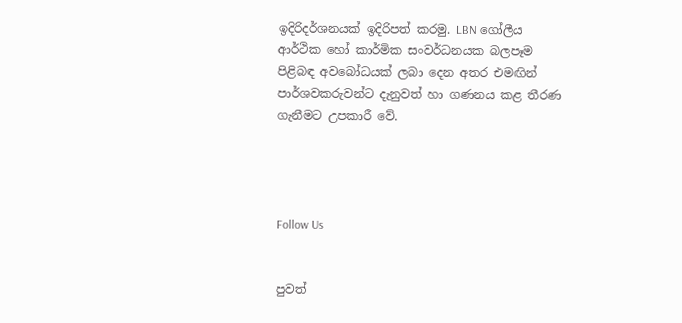ඉදිරිදර්ශනයක් ඉදිරිපත් කරමු. LBN ගෝලීය ආර්ථික හෝ කාර්මික සංවර්ධනයක බලපෑම පිළිබඳ අවබෝධයක් ලබා දෙන අතර එමඟින් පාර්ශවකරුවන්ට දැනුවත් හා ගණනය කළ තීරණ ගැනීමට උපකාරී වේ.




Follow Us


පුවත්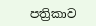පත්‍රිකාව